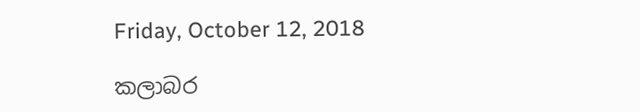Friday, October 12, 2018

කලාබර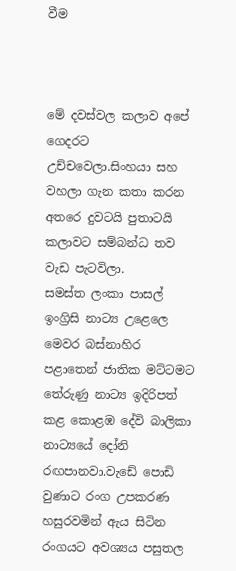වීම



මේ දවස්වල කලාව අ‍‍පේ ගෙදරට උච්චවෙලා.සිංහයා සහ වහලා ගැන කතා කරන අතරෙ දුවටයි පුතාටයි කලාවට සම්බන්ධ තව වැඩ පැටවිලා.
සමස්ත ලංකා පාසල් ඉංග්‍රිසි නාට්‍ය උළෙලෙ මෙවර බස්නාහිර පළාතෙන් ජාතික මට්ටමට තේරුණු නාට්‍ය ඉදිරිපත් කළ කොළඹ දේවි බාලිකා නාට්‍යයේ දෝනි රඟපානවා.වැඩේ පොඩි වුණාට රංග උපකරණ හසුරවමින් ඇය සිටින රංගයට අවශ්‍යය පසුතල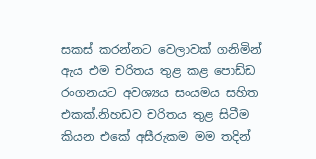සකස් කරන්නට වෙලාවක් ගනිමින් ඇය එම චරිතය තුළ කළ පොඩ්ඩ රංගනයට අවශ්‍යය සංයමය සහිත එකක්.නිහඩව චරිතය තුළ සිටීම කියන එකේ අසීරුකම මම තදින්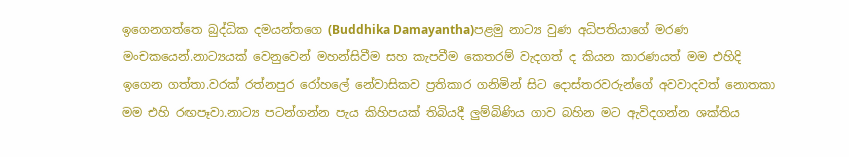ඉගෙනගත්තෙ බුද්ධික දමයන්තගෙ (Buddhika Damayantha)පළමු නාට්‍ය වුණ අධිපතියාගේ මරණ මංචකයෙන්.නාට්‍යයක් වෙනුවෙන් මහන්සිවීම සහ කැපවීම කෙතරම් වැදගත් ද කියන කාරණයත් මම එහිදි ඉගෙන ගත්තා.වරක් රත්නපුර රෝහලේ නේවාසිකව ප්‍රතිකාර ගනිමින් සිට දොස්තරවරුන්ගේ අවවාදවත් නොතකා මම එහි රඟපෑවා.නාට්‍ය පටන්ගන්න පැය කිහිපයක් තිබියදී ලුම්බිණිය ගාව බහින මට ඇවිදගන්න ශක්තිය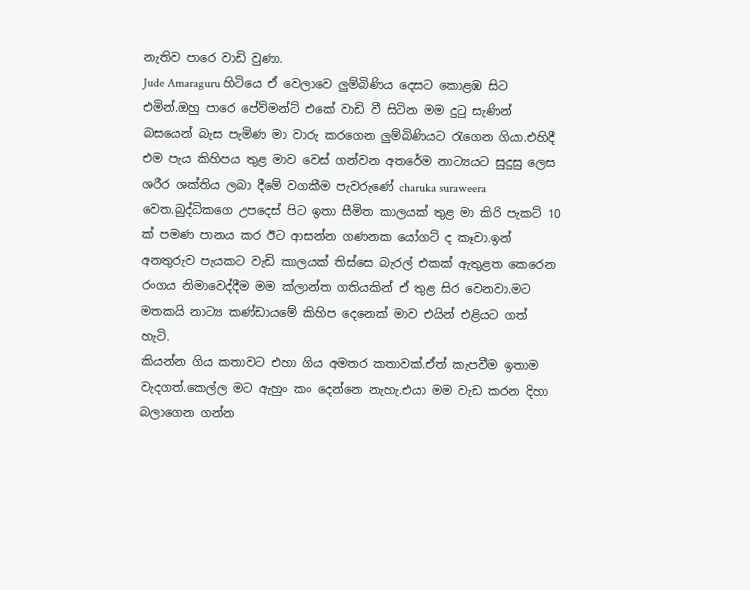නැතිව පාරෙ වාඩි වුණා.
Jude Amaraguru හිටියෙ ඒ වෙලාවෙ ලුම්බිණිය දෙසට කොළඹ සිට එමින්.ඔහු පාරෙ පේව්මන්ට් එකේ වාඩි වී සිටින මම දුටු සැණින් බසයෙන් බැස පැමිණ මා වාරු කරගෙන ලුම්බිණියට රැගෙන ගියා.එහිදී එම පැය කිහිපය තුළ මාව වෙස් ගන්වන අතරේම නාට්‍යයට සුදුසු ලෙස ශරීර ශක්තිය ලබා දීමේ වගකීම පැවරුණේ charuka suraweera වෙත.බුද්ධිකගෙ උපදෙස් පිට ඉතා සීමිත කාලයක් තුළ මා කිරි පැකට් 10 ක් පමණ පානය කර ඊට ආසන්න ගණනක යෝගට් ද කෑවා.ඉන් අනතුරුව පැයකට වැඩි කාලයක් තිස්සෙ බැරල් එකක් ඇතුළත කෙරෙන රංගය නිමාවෙද්දීම මම ක්ලාන්ත ගතියකින් ඒ තුළ සිර වෙනවා.මට මතකයි නාට්‍ය කණ්ඩායමේ කිහිප දෙනෙක් මාව එයින් එළියට ගත් හැටි.
කියන්න ගිය කතාවට එහා ගිය අමතර කතාවක්.ඒත් කැපවීම ඉතාම වැදගත්.කෙල්ල මට ඇහුං කං දෙන්නෙ නැහැ.එයා මම වැඩ කරන දිහා බලාගෙන ගන්න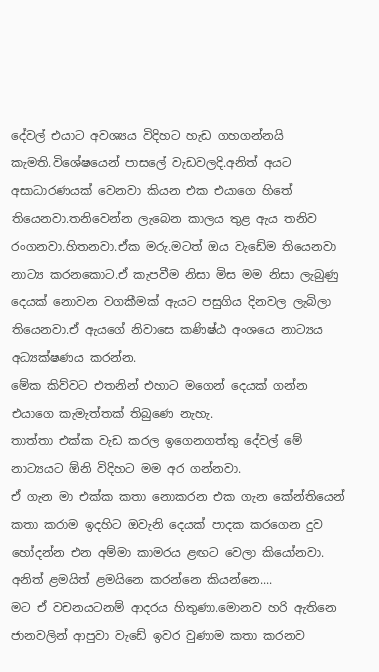දේවල් එයාට අවශ්‍යය විදිහට හැඩ ගහගන්නයි කැමති.විශේෂයෙන් පාසලේ වැඩවලදි.අනිත් අයට අසාධාරණයක් වෙනවා කියන එක එයාගෙ හිතේ තියෙනවා.තනිවෙන්න ලැබෙන කාලය තුළ ඇය තනිව රංගනවා.හිතනවා.ඒක මරු.මටත් ඔය වැඩේම තියෙනවා නාට්‍ය කරනකොට.ඒ කැපවීම නිසා මිස මම නිසා ලැබුණු දෙයක් නොවන වගකීමක් ඇයට පසුගිය දිනවල ලැබිලා තියෙනවා.ඒ ඇයගේ නිවාසෙ කණිෂ්ඨ අංශයෙ නාට්‍යය අධ්‍යක්ෂණය කරන්න.
මේක කිව්වට එතනින් එහාට මගෙන් දෙයක් ගන්න එයාගෙ කැමැත්තක් තිබුණෙ නැහැ.
තාත්තා එක්ක වැඩ කරල ඉගෙනගත්තු දේවල් මේ නාට්‍යයට ඕනි විදිහට මම අර ගන්නවා.
ඒ ගැන මා එක්ක කතා නොකරන එක ගැන කේන්තියෙන් කතා කරාම ඉදහිට ඔවැනි දෙයක් පාදක කරගෙන දුව හෝදන්න එන අම්මා කාමරය ළඟට වෙලා කියෝනවා.
අනිත් ළමයිත් ළමයිනෙ කරන්නෙ කියන්නෙ....
මට ඒ වචනයටනම් ආදරය හිතුණා.මොනව හරි ඇතිනෙ ජානවලින් ආපුවා වැඩේ ඉවර වුණාම කතා කරනව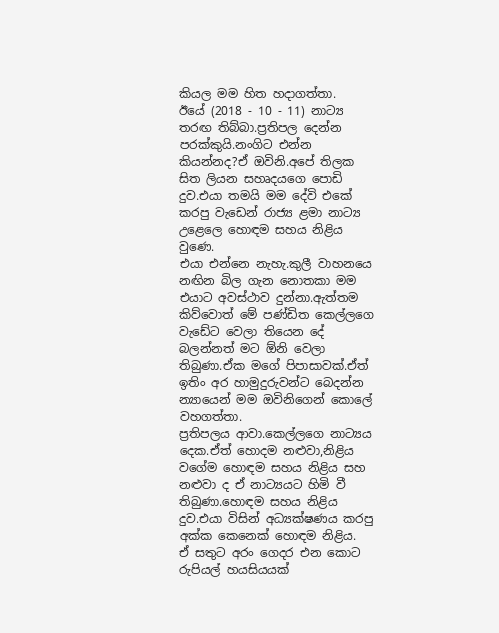කියල මම හිත හදාගත්තා.
ඊයේ (2018 - 10 - 11) නාට්‍ය තරඟ තිබ්බා.ප්‍රතිපල දෙන්න පරක්කුයි.නංගිට එන්න කියන්නද?ඒ ඔවිනි.අපේ තිලක සිත ලියන සහෘදයගෙ පොඩි දුව.එයා තමයි මම දේවි එකේ කරපු වැඩෙන් රාජ්‍ය ළමා නාට්‍ය උළෙලෙ හොඳම සහය නිළිය වුණෙ.
එයා එන්නෙ නැහැ.කුලී වාහනයෙ නඟින බිල ගැන නොතකා මම එයාට අවස්ථාව දුන්නා.ඇත්තම කිව්වොත් මේ පණ්ඩිත කෙල්ලගෙ වැඩේට වෙලා තියෙන දේ බලන්නත් මට ඕනි වෙලා තිබුණා.ඒක මගේ පිපාසාවක්.ඒත් ඉතිං අර හාමුදුරුවන්ට බෙදන්න න්‍යායෙන් මම ඔවිනිගෙන් කොලේ වහගත්තා.
ප්‍රතිපලය ආවා.කෙල්ලගෙ නාට්‍යය දෙක.ඒත් හොදම නළුවා,නිළිය වගේම හොඳම සහය නිළිය සහ නළුවා ද ඒ නාට්‍යයට හිමි වී තිබුණා.හොඳම සහය නිළිය දුව.එයා විසින් අධ්‍යක්ෂණය කරපු අක්ක කෙනෙක් හොඳම නිළිය.
ඒ සතුට අරං ගෙදර එන කොට රුපියල් හයසියයක්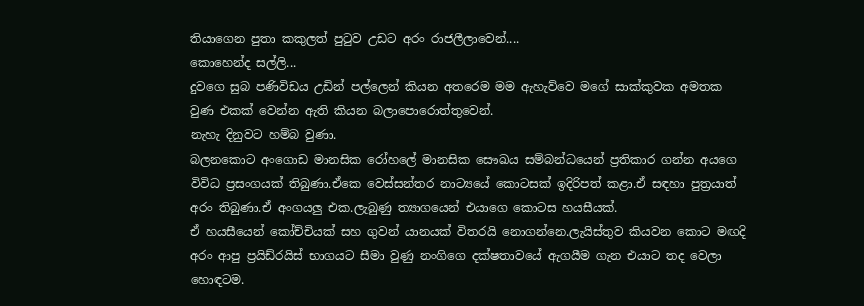තියාගෙන පුතා කකුලත් පුටුව උඩට අරං රාජලීලාවෙන්....
කොහෙන්ද සල්ලි...
දුවගෙ සුබ පණිවිඩය උඩින් පල්ලෙන් කියන අතරෙම මම ඇහැව්වෙ මගේ සාක්කුවක අමතක වුණ එකක් වෙන්න ඇති කියන බලාපොරොත්තුවෙන්.
නැහැ දිනුවට හම්බ වුණා.
බලනකොට අංගොඩ මානසික රෝහලේ මානසික සෞඛය සම්බන්ධයෙන් ප්‍රතිකාර ගන්න අයගෙ විවිධ ප්‍රසංගයක් තිබුණා.ඒකෙ වෙස්සන්තර නාට්‍යයේ කොටසක් ඉදිරිපත් කළා.ඒ සඳහා පුත්‍රයාත් අරං තිබුණා.ඒ අංගයලු එක.ලැබුණු ත්‍යාගයෙන් එයාගෙ කොටස හයසීයක්.
ඒ හයසීයෙන් කෝච්චියක් සහ ගුවන් යානයක් විතරයි නොගන්නෙ.ලැයිස්තුව කියවන කොට මඟදි අරං ආපු ප්‍රයිඩ්රයිස් භාගයට සීමා වුණු නංගිගෙ දක්ෂතාවයේ ඇගයීම ගැන එයාට තද වෙලා හොඳටම.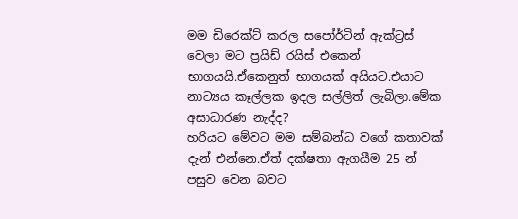මම ඩිරෙක්ට් කරල සපෝර්ටින් ඇක්ට්‍රස් වෙලා මට ප්‍රයිඩ් රයිස් එකෙන් භාගයයි.ඒකෙනුත් භාගයක් අයියට.එයාට නාට්‍යය කෑල්ලක ඉදල සල්ලිත් ලැබිලා.මේක අසාධාරණ නැද්ද?
හරියට මේවට මම සම්බන්ධ වගේ කතාවක් දැන් එන්නෙ.ඒත් දක්ෂතා ඇගයීම 25 න් පසුව වෙන බවට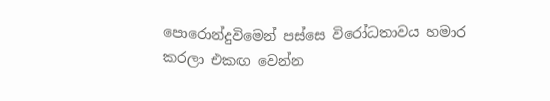පොරොන්දුවිමෙන් පස්සෙ විරෝධතාවය හමාර කරලා එකඟ වෙන්න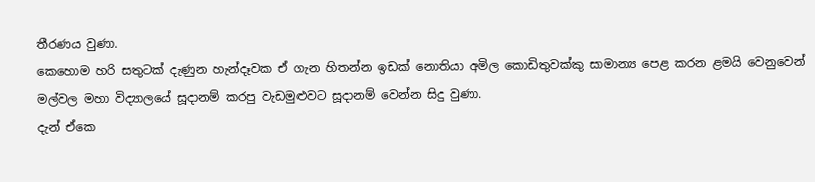තීරණය වුණා.
කෙහොම හරි සතුටක් දැණුන හැන්දෑවක ඒ ගැන හිතන්න ඉඩක් නොතියා අමිල කොඩිතුවක්කු සාමාන්‍ය පෙළ කරන ළමයි වෙනුවෙන් මල්වල මහා විද්‍යාලයේ සූදානම් කරපු වැඩමුළුවට සූදානම් වෙන්න සිදු වුණා.
දැන් ඒකෙ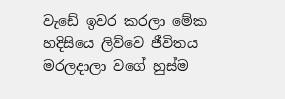වැඩේ ඉවර කරලා මේක හදිසියෙ ලිව්වෙ ජීවිතය මරලදාලා වගේ හුස්ම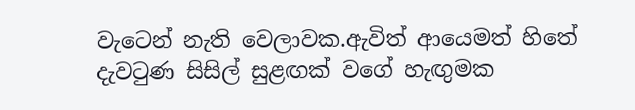වැටෙන් නැති වෙලාවක.ඇවිත් ආයෙමත් හිතේ දැවටුණ සිසිල් සුළඟක් වගේ හැඟුමක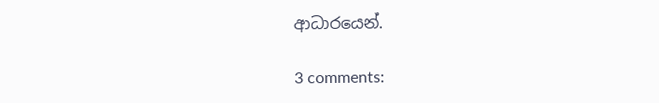ආධාරයෙන්.

3 comments: